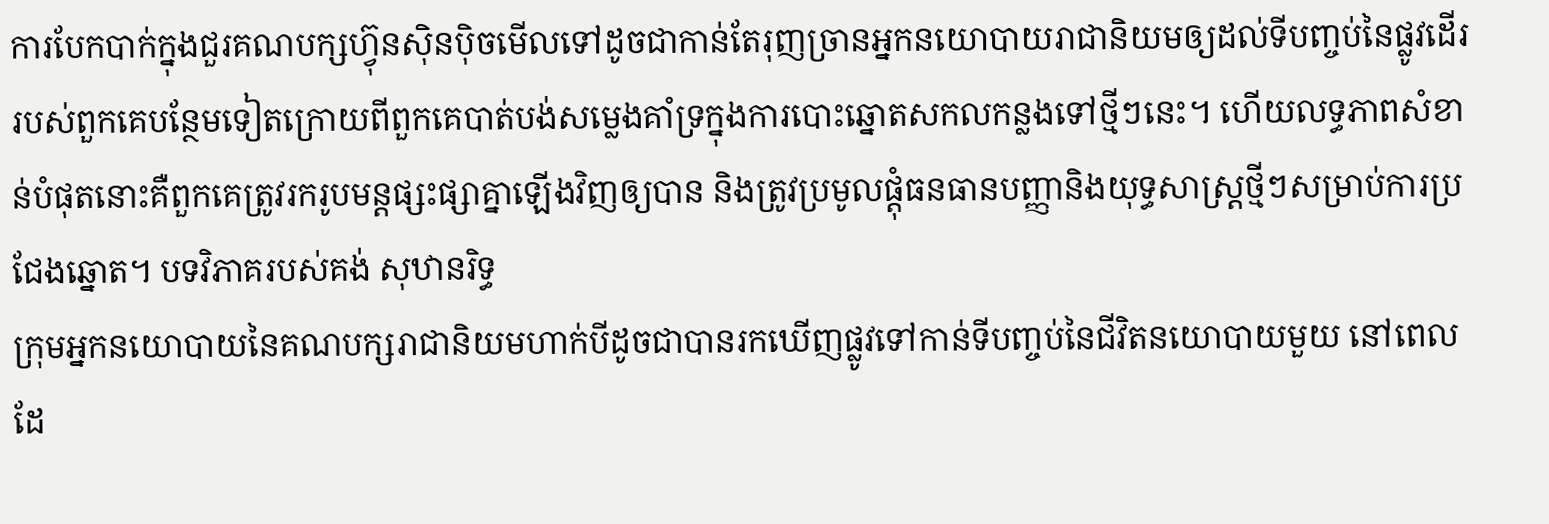ការបែកបាក់ក្នុងជួរគណបក្សហ៊្វុនស៊ិនប៉ិចមើលទៅដូចជាកាន់តែរុញច្រានអ្នកនយោបាយរាជានិយមឲ្យដល់ទីបញ្ចប់នៃផ្លូវដើររបស់ពួកគេបន្ថែមទៀតក្រោយពីពួកគេបាត់បង់សម្លេងគាំទ្រក្នុងការបោះឆ្នោតសកលកន្លងទៅថ្មីៗនេះ។ ហើយលទ្ធភាពសំខាន់បំផុតនោះគឺពួកគេត្រូវរករូបមន្តផ្សះផ្សាគ្នាឡើងវិញឲ្យបាន និងត្រូវប្រមូលផ្តុំធនធានបញ្ញានិងយុទ្ធសាស្ត្រថ្មីៗសម្រាប់ការប្រជែងឆ្នោត។ បទវិភាគរបស់គង់ សុឋានរិទ្ធ
ក្រុមអ្នកនយោបាយនៃគណបក្សរាជានិយមហាក់បីដូចជាបានរកឃើញផ្លូវទៅកាន់ទីបញ្ចប់នៃជីវិតនយោបាយមួយ នៅពេលដែ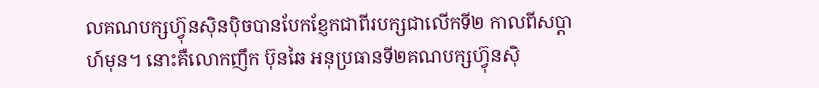លគណបក្សហ៊្វុនស៊ិនប៉ិចបានបែកខ្ញែកជាពីរបក្សជាលើកទី២ កាលពីសប្តាហ៍មុន។ នោះគឺលោកញឹក ប៊ុនឆៃ អនុប្រធានទី២គណបក្សហ៊្វុនស៊ិ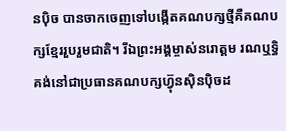នប៉ិច បានចាកចេញទៅបង្កើតគណបក្សថ្មីគឺគណបក្សខ្មែររួបរួមជាតិ។ រីឯព្រះអង្គម្ចាស់នរោត្តម រណឬទ្ធិ គង់នៅជាប្រធានគណបក្សហ៊្វុនស៊ិនប៉ិចដ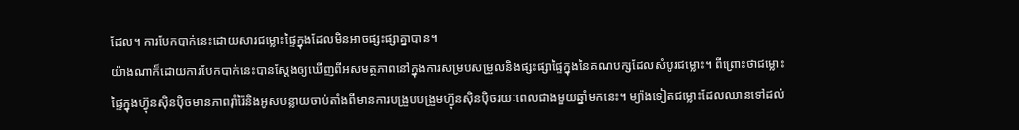ដែល។ ការបែកបាក់នេះដោយសារជម្លោះផ្ទៃក្នុងដែលមិនអាចផ្សះផ្សាគ្នាបាន។
យ៉ាងណាក៏ដោយការបែកបាក់នេះបានស្តែងឲ្យឃើញពីអសមត្ថភាពនៅក្នុងការសម្របសម្រួលនិងផ្សះផ្សាផ្ទៃក្នុងនៃគណបក្សដែលសំបូរជម្លោះ។ ពីព្រោះថាជម្លោះផ្ទៃក្នុងហ៊្វុនស៊ិនប៉ិចមានភាពរ៉ាំរ៉ៃនិងអូសបន្លាយចាប់តាំងពីមានការបង្រួបបង្រួមហ៊្វុនស៊ិនប៉ិចរយៈពេលជាងមួយឆ្នាំមកនេះ។ ម្យ៉ាងទៀតជម្លោះដែលឈានទៅដល់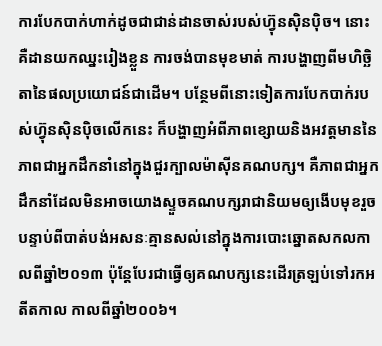ការបែកបាក់ហាក់ដូចជាជាន់ដានចាស់របស់ហ៊្វុនស៊ិនប៉ិច។ នោះគឺដានយកឈ្នះរៀងខ្លួន ការចង់បានមុខមាត់ ការបង្ហាញពីមហិច្ឆិតានៃផលប្រយោជន៍ជាដើម។ បន្ថែមពីនោះទៀតការបែកបាក់របស់ហ៊្វុនស៊ិនប៉ិចលើកនេះ ក៏បង្ហាញអំពីភាពខ្សោយនិងអវត្តមាននៃភាពជាអ្នកដឹកនាំនៅក្នុងជួរក្បាលម៉ាស៊ីនគណបក្ស។ គឺភាពជាអ្នកដឹកនាំដែលមិនអាចយោងស្ទួចគណបក្សរាជានិយមឲ្យងើបមុខរួចបន្ទាប់ពីបាត់បង់អសនៈគ្មានសល់នៅក្នុងការបោះឆ្នោតសកលកាលពីឆ្នាំ២០១៣ ប៉ុន្តែបែរជាធ្វើឲ្យគណបក្សនេះដើរត្រឡប់ទៅរកអតីតកាល កាលពីឆ្នាំ២០០៦។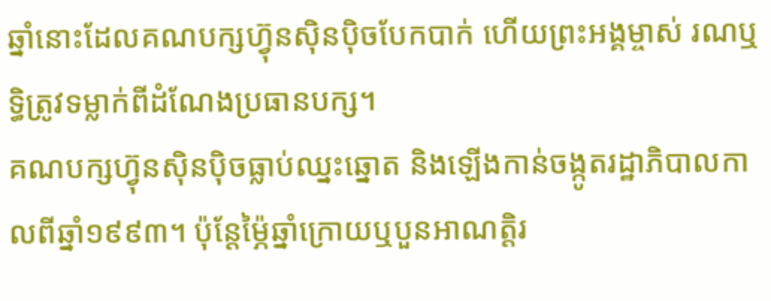ឆ្នាំនោះដែលគណបក្សហ៊្វុនស៊ិនប៉ិចបែកបាក់ ហើយព្រះអង្គម្ចាស់ រណឬទ្ធិត្រូវទម្លាក់ពីដំណែងប្រធានបក្ស។
គណបក្សហ៊្វុនស៊ិនប៉ិចធ្លាប់ឈ្នះឆ្នោត និងឡើងកាន់ចង្កូតរដ្ឋាភិបាលកាលពីឆ្នាំ១៩៩៣។ ប៉ុន្តែម្ភ៉ៃឆ្នាំក្រោយឬបួនអាណត្តិរ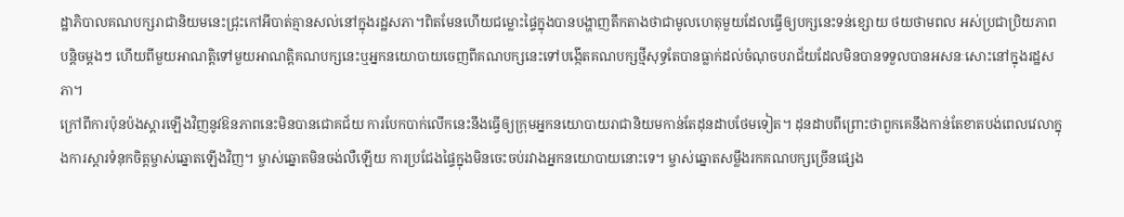ដ្ឋាភិបាលគណបក្សរាជានិយមនេះជ្រុះកៅអីបាត់គ្មានសល់នៅក្នុងរដ្ឋសភា។ពិតមែនហើយជម្លោះផ្ទៃក្នុងបានបង្ហាញតឹកតាងថាជាមូលហេតុមួយដែលធ្វើឲ្យបក្សនេះទន់ខ្សោយ ថយថាមពល អស់ប្រជាប្រិយភាពបន្តិចម្តងៗ ហើយពីមួយអាណត្តិទៅមួយអាណត្តិគណបក្សនេះឬអ្នកនយោបាយចេញពីគណបក្សនេះទៅបង្កើតគណបក្សថ្មីសុទ្ធតែបានធ្លាក់ដល់ចំណុចបរាជ័យដែលមិនបានទទួលបានអសនៈសោះនៅក្នុងរដ្ឋសភា។
ក្រៅពីការប៉ុនប៉ងស្តារឡើងវិញនូវឱនភាពនេះមិនបានជោគជ័យ ការបែកបាក់លើកនេះនឹងធ្វើឲ្យក្រុមអ្នកនយោបាយរាជានិយមកាន់តែដុនដាបថែមទៀត។ ដុនដាបពីព្រោះថាពួកគេនឹងកាន់តែខាតបង់ពេលវេលាក្នុងការស្តារទំនុកចិត្តម្ចាស់ឆ្នោតឡើងវិញ។ ម្ចាស់ឆ្នោតមិនចង់លឺឡើយ ការប្រជែងផ្ទៃក្នុងមិនចេះចប់រវាងអ្នកនយោបាយនោះទេ។ ម្ចាស់ឆ្នោតសម្លឹងរកគណបក្សច្រើនផ្សេង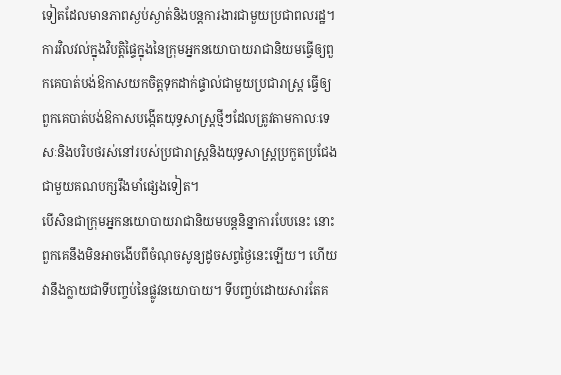ទៀតដែលមានភាពស្ងប់ស្ងាត់និងបន្តការងារជាមួយប្រជាពលរដ្ឋ។ ការវិលវល់ក្នុងវិបត្តិផ្ទៃក្នុងនៃក្រុមអ្នកនយោបាយរាជានិយមធ្វើឲ្យពួកគេបាត់បង់ឱកាសយកចិត្តទុកដាក់ផ្ទាល់ជាមួយប្រជារាស្ត្រ ធ្វើឲ្យពួកគេបាត់បង់ឱកាសបង្កើតយុទ្ធសាស្ត្រថ្មីៗដែលត្រូវតាមកាលៈទេសៈនិងបរិបថរស់នៅរបស់ប្រជារាស្ត្រនិងយុទ្ធសាស្ត្រប្រកួតប្រជែងជាមួយគណបក្សរឹងមាំផ្សេងទៀត។
បើសិនជាក្រុមអ្នកនយោបាយរាជានិយមបន្តនិន្នាការបែបនេះ នោះពួកគេនឹងមិនអាចងើបពីចំណុចសូន្យដូចសព្វថ្ងៃនេះឡើយ។ ហើយវានឹងក្លាយជាទីបញ្ចប់នៃផ្លូវនយោបាយ។ ទីបញ្ចប់ដោយសារតែគ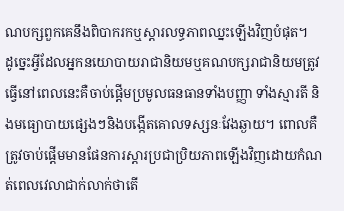ណបក្សពួកគេនឹងពិបាករកឬស្តារលទ្ធភាពឈ្នះឡើងវិញបំផុត។
ដូច្នេះអ្វីដែលអ្នកនយោបាយរាជានិយមឬគណបក្សរាជានិយមត្រូវធ្វើនៅពេលនេះគឺចាប់ផ្តើមប្រមូលធនធានទាំងបញ្ញា ទាំងស្មារតី និងមធ្យោបាយផ្សេងៗនិងបង្កើតគោលទស្សនៈវែងឆ្ងាយ។ ពោលគឺត្រូវចាប់ផ្តើមមានផែនការស្តារប្រជាប្រិយភាពឡើងវិញដោយកំណត់ពេលវេលាជាក់លាក់ថាតើ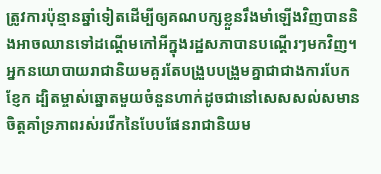ត្រូវការប៉ុន្មានឆ្នាំទៀតដើម្បីឲ្យគណបក្សខ្លួនរឹងមាំឡើងវិញបាននិងអាចឈានទៅដណ្តើមកៅអីក្នុងរដ្ឋសភាបានបណ្តើរៗមកវិញ។
អ្នកនយោបាយរាជានិយមគួរតែបង្រួបបង្រួមគ្នាជាជាងការបែកខ្ញែក ដ្បិតម្ចាស់ឆ្នោតមួយចំនួនហាក់ដូចជានៅសេសសល់សមានចិត្តគាំទ្រភាពរស់រវើកនៃបែបផែនរាជានិយម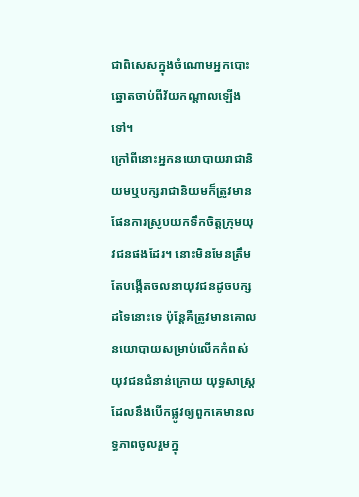ជាពិសេសក្នុងចំណោមអ្នកបោះឆ្នោតចាប់ពីវ័យកណ្តាលឡើងទៅ។
ក្រៅពីនោះអ្នកនយោបាយរាជានិយមឬបក្សរាជានិយមក៏ត្រូវមានផែនការស្រូបយកទឹកចិត្តក្រុមយុវជនផងដែរ។ នោះមិនមែនត្រឹមតែបង្កើតចលនាយុវជនដូចបក្សដទៃនោះទេ ប៉ុន្តែគឺត្រូវមានគោលនយោបាយសម្រាប់លើកកំពស់យុវជនជំនាន់ក្រោយ យុទ្ធសាស្ដ្រដែលនឹងបើកផ្លូវឲ្យពួកគេមានលទ្ធភាពចូលរួមក្នុ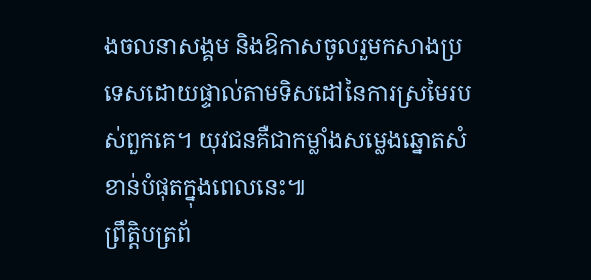ងចលនាសង្គម និងឱកាសចូលរួមកសាងប្រទេសដោយផ្ទាល់តាមទិសដៅនៃការស្រមៃរបស់ពួកគេ។ យុវជនគឺជាកម្លាំងសម្លេងឆ្នោតសំខាន់បំផុតក្នុងពេលនេះ៕
ព្រឹត្តិបត្រព័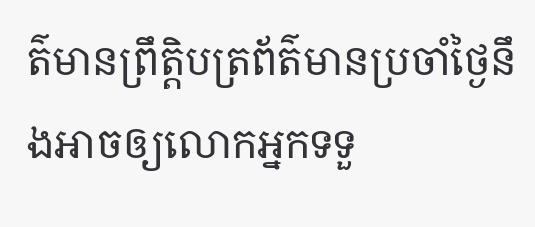ត៌មានព្រឹត្តិបត្រព័ត៌មានប្រចាំថ្ងៃនឹងអាចឲ្យលោកអ្នកទទួ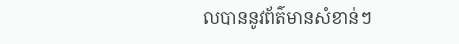លបាននូវព័ត៌មានសំខាន់ៗ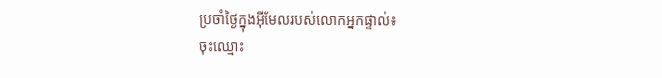ប្រចាំថ្ងៃក្នុងអ៊ីមែលរបស់លោកអ្នកផ្ទាល់៖
ចុះឈ្មោះ